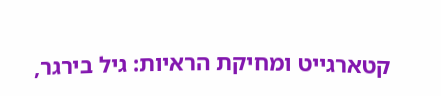קטארגייט ומחיקת הראיות: גיל בירגר,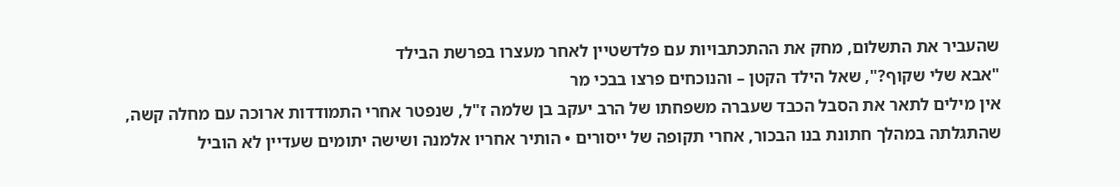שהעביר את התשלום, מחק את ההתכתבויות עם פלדשטיין לאחר מעצרו בפרשת הבילד
"אבא שלי שקוף?", שאל הילד הקטן – והנוכחים פרצו בבכי מר
אין מילים לתאר את הסבל הכבד שעברה משפחתו של הרב יעקב בן שלמה ז"ל, שנפטר אחרי התמודדות ארוכה עם מחלה קשה, שהתגלתה במהלך חתונת בנו הבכור, אחרי תקופה של ייסורים • הותיר אחריו אלמנה ושישה יתומים שעדיין לא הוביל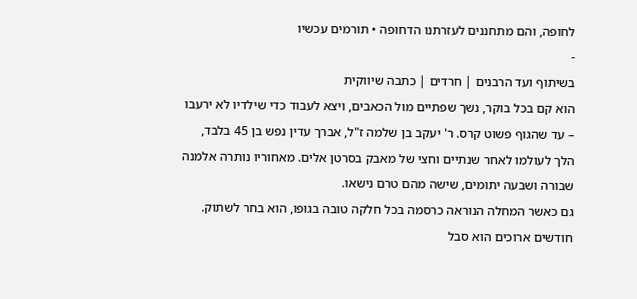לחופה, והם מתחננים לעזרתנו הדחופה • תורמים עכשיו
-
בשיתוף ועד הרבנים | חרדים | כתבה שיווקית
הוא קם בכל בוקר, נשך שפתיים מול הכאבים, ויצא לעבוד כדי שילדיו לא ירעבו – עד שהגוף פשוט קרס. ר' יעקב בן שלמה ז"ל, אברך עדין נפש בן 45 בלבד, הלך לעולמו לאחר שנתיים וחצי של מאבק בסרטן אלים. מאחוריו נותרה אלמנה שבורה ושבעה יתומים, שישה מהם טרם נישאו.
גם כאשר המחלה הנוראה כרסמה בכל חלקה טובה בגופו, הוא בחר לשתוק. חודשים ארוכים הוא סבל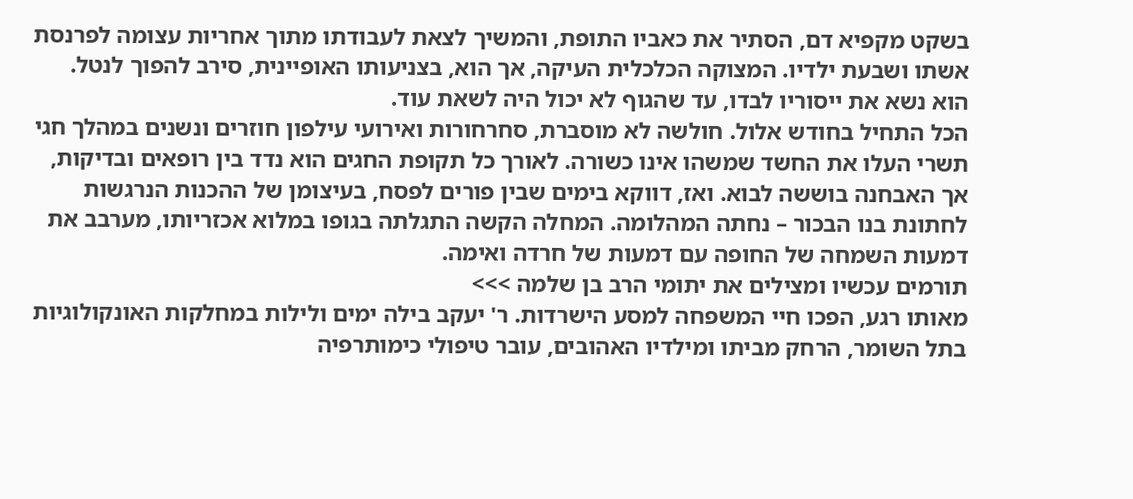בשקט מקפיא דם, הסתיר את כאביו התופת, והמשיך לצאת לעבודתו מתוך אחריות עצומה לפרנסת אשתו ושבעת ילדיו. המצוקה הכלכלית העיקה, אך הוא, בצניעותו האופיינית, סירב להפוך לנטל. הוא נשא את ייסוריו לבדו, עד שהגוף לא יכול היה לשאת עוד.
הכל התחיל בחודש אלול. חולשה לא מוסברת, סחרחורות ואירועי עילפון חוזרים ונשנים במהלך חגי תשרי העלו את החשד שמשהו אינו כשורה. לאורך כל תקופת החגים הוא נדד בין רופאים ובדיקות, אך האבחנה בוששה לבוא. ואז, דווקא בימים שבין פורים לפסח, בעיצומן של ההכנות הנרגשות לחתונת בנו הבכור – נחתה המהלומה. המחלה הקשה התגלתה בגופו במלוא אכזריותו, מערבב את דמעות השמחה של החופה עם דמעות של חרדה ואימה.
תורמים עכשיו ומצילים את יתומי הרב בן שלמה >>>
מאותו רגע, הפכו חיי המשפחה למסע הישרדות. ר' יעקב בילה ימים ולילות במחלקות האונקולוגיות בתל השומר, הרחק מביתו ומילדיו האהובים, עובר טיפולי כימותרפיה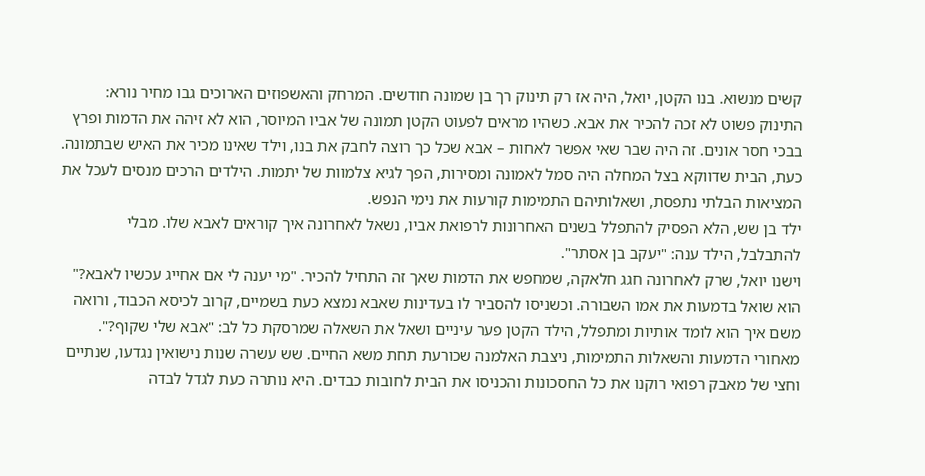קשים מנשוא. בנו הקטן, יואל, היה אז רק תינוק רך בן שמונה חודשים. המרחק והאשפוזים הארוכים גבו מחיר נורא: התינוק פשוט לא זכה להכיר את אבא. כשהיו מראים לפעוט הקטן תמונה של אביו המיוסר, הוא לא זיהה את הדמות ופרץ בבכי חסר אונים. זה היה שבר שאי אפשר לאחות – אבא שכל כך רוצה לחבק את בנו, וילד שאינו מכיר את האיש שבתמונה.
כעת, הבית שדווקא בצל המחלה היה סמל לאמונה ומסירות, הפך לגיא צלמוות של יתמות. הילדים הרכים מנסים לעכל את המציאות הבלתי נתפסת, ושאלותיהם התמימות קורעות את נימי הנפש.
ילד בן שש, הלא הפסיק להתפלל בשנים האחרונות לרפואת אביו, נשאל לאחרונה איך קוראים לאבא שלו. מבלי להתבלבל, הילד ענה: "יעקב בן אסתר".
וישנו יואל, שרק לאחרונה חגג חלאקה, שמחפש את הדמות שאך זה התחיל להכיר. "מי יענה לי אם אחייג עכשיו לאבא?" הוא שואל בדמעות את אמו השבורה. וכשניסו להסביר לו בעדינות שאבא נמצא כעת בשמיים, קרוב לכיסא הכבוד, ורואה משם איך הוא לומד אותיות ומתפלל, הילד הקטן פער עיניים ושאל את השאלה שמרסקת כל לב: "אבא שלי שקוף?".
מאחורי הדמעות והשאלות התמימות, ניצבת האלמנה שכורעת תחת משא החיים. שש עשרה שנות נישואין נגדעו, שנתיים וחצי של מאבק רפואי רוקנו את כל החסכונות והכניסו את הבית לחובות כבדים. היא נותרה כעת לגדל לבדה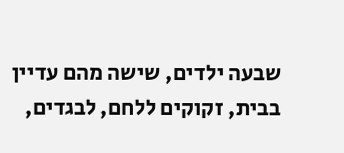שבעה ילדים, שישה מהם עדיין בבית, זקוקים ללחם, לבגדים,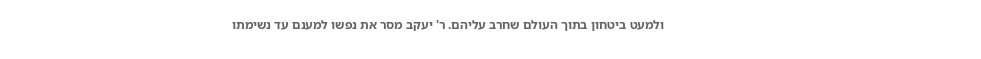ולמעט ביטחון בתוך העולם שחרב עליהם. ר' יעקב מסר את נפשו למענם עד נשימתו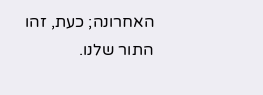האחרונה; כעת, זהו התור שלנו.